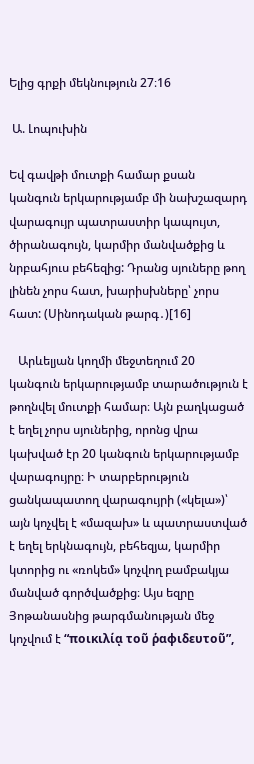Ելից գրքի մեկնություն 27։16

 Ա. Լոպուխին

Եվ գավթի մուտքի համար քսան կանգուն երկարությամբ մի նախշազարդ վարագույր պատրաստիր կապույտ, ծիրանագույն, կարմիր մանվածքից և նրբահյուս բեհեզից: Դրանց սյուները թող լինեն չորս հատ, խարիսխները՝ չորս հատ: (Սինոդական թարգ․)[16]

   Արևելյան կողմի մեջտեղում 20 կանգուն երկարությամբ տարածություն է թողնվել մուտքի համար։ Այն բաղկացած է եղել չորս սյուներից, որոնց վրա կախված էր 20 կանգուն երկարությամբ վարագույրը։ Ի տարբերություն ցանկապատող վարագույրի («կելա»)՝ այն կոչվել է «մազախ» և պատրաստված է եղել երկնագույն, բեհեզյա, կարմիր կտորից ու «ռոկեմ» կոչվող բամբակյա մանված գործվածքից։ Այս եզրը Յոթանասնից թարգմանության մեջ կոչվում է “ποικιλίᾳ τοῦ ῥαφιδευτοῦ”,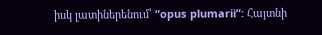իսկ լատիներենում՝ “opus plumarii”: Հայտնի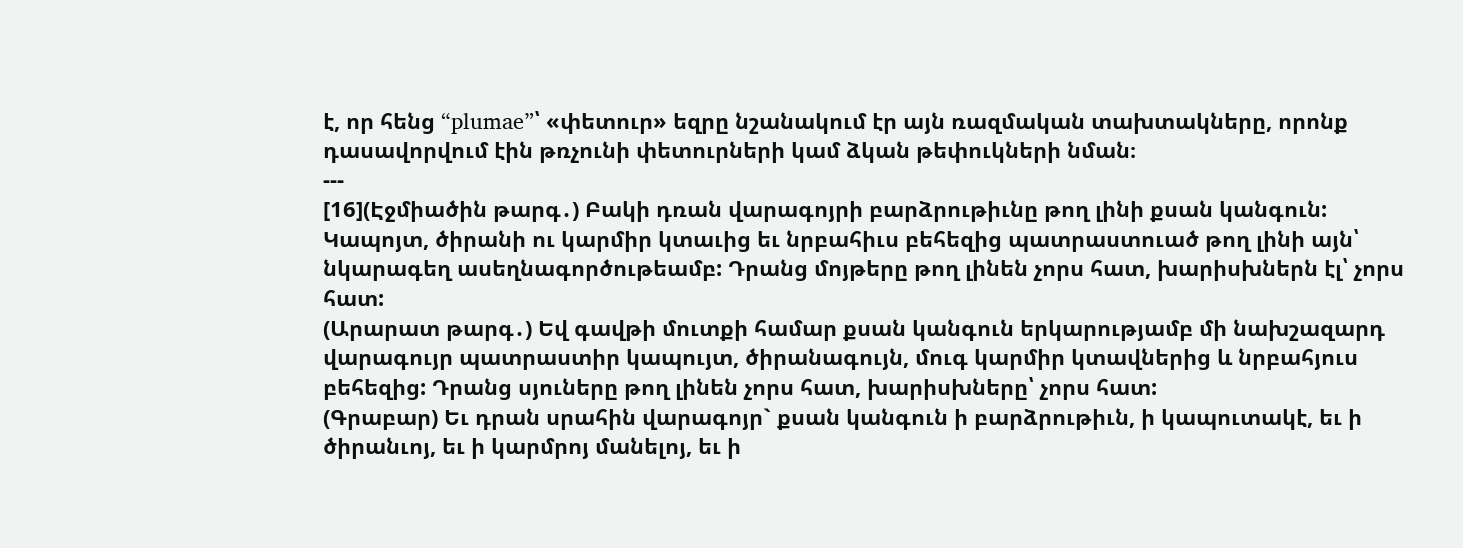է, որ հենց “plumae”՝ «փետուր» եզրը նշանակում էր այն ռազմական տախտակները, որոնք դասավորվում էին թռչունի փետուրների կամ ձկան թեփուկների նման։
---
[16](Էջմիածին թարգ․) Բակի դռան վարագոյրի բարձրութիւնը թող լինի քսան կանգուն: Կապոյտ, ծիրանի ու կարմիր կտաւից եւ նրբահիւս բեհեզից պատրաստուած թող լինի այն՝ նկարագեղ ասեղնագործութեամբ: Դրանց մոյթերը թող լինեն չորս հատ, խարիսխներն էլ՝ չորս հատ:
(Արարատ թարգ․) Եվ գավթի մուտքի համար քսան կանգուն երկարությամբ մի նախշազարդ վարագույր պատրաստիր կապույտ, ծիրանագույն, մուգ կարմիր կտավներից և նրբահյուս բեհեզից: Դրանց սյուները թող լինեն չորս հատ, խարիսխները՝ չորս հատ:
(Գրաբար) Եւ դրան սրահին վարագոյր` քսան կանգուն ի բարձրութիւն, ի կապուտակէ, եւ ի ծիրանւոյ, եւ ի կարմրոյ մանելոյ, եւ ի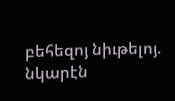բեհեզոյ նիւթելոյ. նկարէն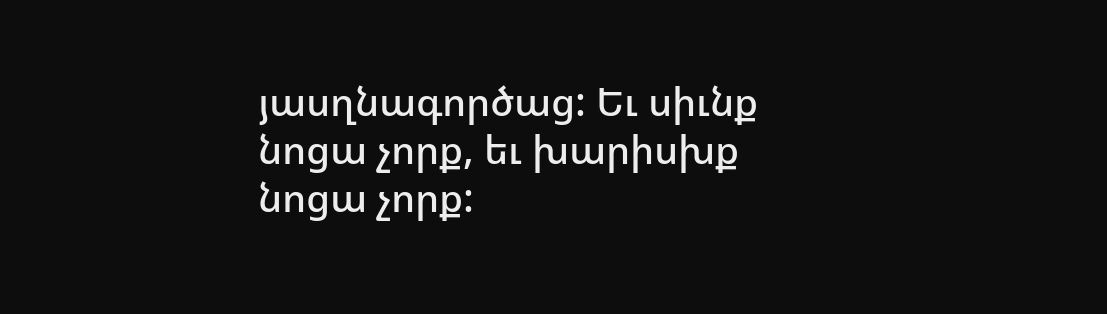յասղնագործաց: Եւ սիւնք նոցա չորք, եւ խարիսխք նոցա չորք: